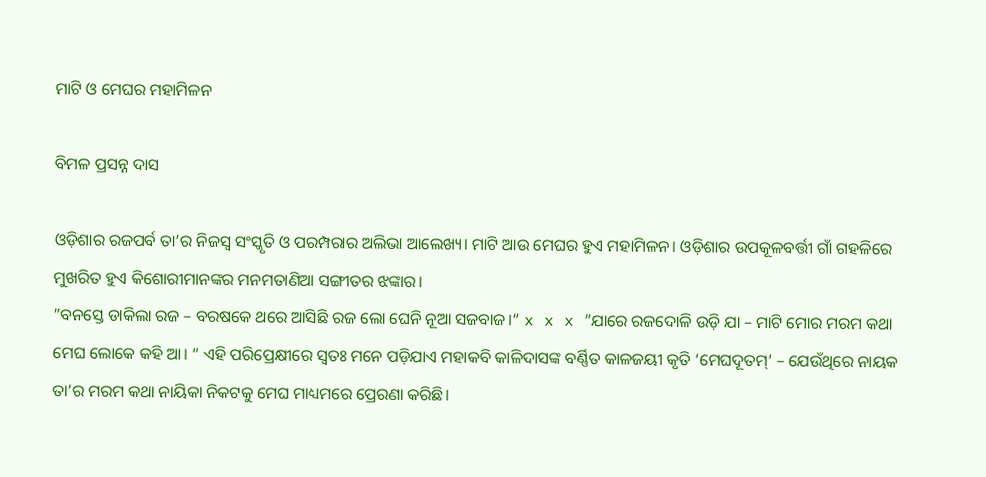ମାଟି ଓ ମେଘର ମହାମିଳନ

ବିମଳ ପ୍ରସନ୍ନ ଦାସ

ଓଡ଼ିଶାର ରଜପର୍ବ ତା’ର ନିଜସ୍ବ ସଂସ୍କୃତି ଓ ପରମ୍ପରାର ଅଲିଭା ଆଲେଖ୍ୟ। ମାଟି ଆଉ ମେଘର ହୁଏ ମହାମିଳନ। ଓଡ଼ିଶାର ଉପକୂଳବର୍ତ୍ତୀ ଗାଁ ଗହଳିରେ ମୁଖରିତ ହୁଏ କିଶୋରୀମାନଙ୍କର ମନମତାଣିଆ ସଙ୍ଗୀତର ଝଙ୍କାର।
”ବନସ୍ତେ ଡାକିଲା ରଜ – ବରଷକେ ଥରେ ଆସିଛି ରଜ ଲୋ ଘେନି ନୂଆ ସଜବାଜ।“ x x x ”ଯାରେ ରଜଦୋଳି ଉଡ଼ି ଯା – ମାଟି ମୋର ମରମ କଥା ମେଘ ଲୋକେ କହି ଆ। “ ଏହି ପରିପ୍ରେକ୍ଷୀରେ ସ୍ବତଃ ମନେ ପଡ଼ିଯାଏ ମହାକବି କାଳିଦାସଙ୍କ ବର୍ଣ୍ଣିତ କାଳଜୟୀ କୃତି ‘ମେଘଦୂତମ୍‌’ – ଯେଉଁଥିରେ ନାୟକ ତା’ର ମରମ କଥା ନାୟିକା ନିକଟକୁ ମେଘ ମାଧ୍ୟମରେ ପ୍ରେରଣା କରିଛି।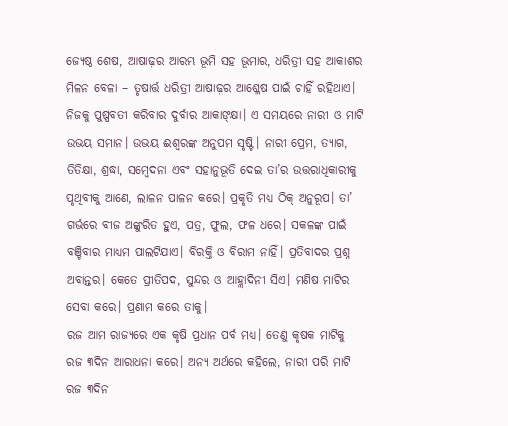ଜ୍ୟେଷ୍ଠ ଶେଷ, ଆଷାଢ଼ର ଆରମ୍ଭ ଭୂମି ସହ ଭୂମାର, ଧରିତ୍ରୀ ସହ ଆକାଶର ମିଳନ ବେଳା – ତୃଷାର୍ତ୍ତ ଧରିତ୍ରୀ ଆଷାଢ଼ର ଆଶ୍ଳେଷ ପାଇଁ ଚାହିଁ ରହିଥାଏ। ନିଜକୁ ପୁଷ୍ପବତୀ କରିବାର ଦୁର୍ବାର ଆକାଙ୍‌କ୍ଷା। ଏ ସମୟରେ ନାରୀ ଓ ମାଟି ଉଭୟ ସମାନ। ଉଭୟ ଈଶ୍ୱରଙ୍କ ଅନୁପମ ସୃଷ୍ଟି। ନାରୀ ପ୍ରେମ, ତ୍ୟାଗ, ତିତିକ୍ଷା, ଶ୍ରଦ୍ଧା, ସମ୍ବେଦନା ଏବଂ ସହାନୁଭୂତି ଦେଇ ତା’ର ଉତ୍ତରାଧିକାରୀକୁ ପୃଥିବୀକୁ ଆଣେ, ଲାଳନ ପାଳନ କରେ। ପ୍ରକୃତି ମଧ୍ୟ ଠିକ୍‌ ଅନୁରୂପ। ତା’ ଗର୍ଭରେ ବୀଜ ଅଙ୍କୁରିତ ହୁଏ, ପତ୍ର, ଫୁଲ, ଫଳ ଧରେ। ସକଳଙ୍କ ପାଇଁ ବଞ୍ଚିବାର ମାଧ୍ୟମ ପାଲଟିଯାଏ। ବିରକ୍ତି ଓ ବିରାମ ନାହିଁ। ପ୍ରତିବାଦର ପ୍ରଶ୍ନ ଅବାନ୍ତର। କେତେ ପ୍ରୀତିପଦ, ସୁନ୍ଦର ଓ ଆହ୍ଲାଦିନୀ ସିଏ। ମଣିଷ ମାଟିର ସେବା କରେ। ପ୍ରଣାମ କରେ ତାକୁ।
ରଜ ଆମ ରାଜ୍ୟରେ ଏକ କୃଷି ପ୍ରଧାନ ପର୍ବ ମଧ୍ୟ। ତେଣୁ କୃଷକ ମାଟିକୁ ରଜ ୩ଦିନ ଆରାଧନା କରେ। ଅନ୍ୟ ଅର୍ଥରେ କହିଲେ, ନାରୀ ପରି ମାଟି ରଜ ୩ଦିନ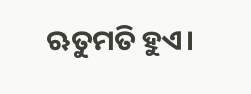ଋତୁମତି ହୁଏ।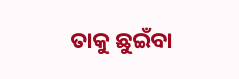ତାକୁ ଛୁଇଁବା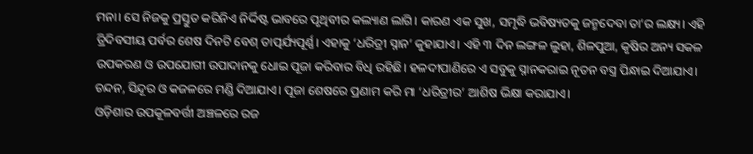ମନା। ସେ ନିଜକୁ ପ୍ରସ୍ତୁତ କରିନିଏ ନିର୍ଦ୍ଦିଷ୍ଟ ଭାବରେ ପୃଥିବୀର କଲ୍ୟାଣ ଲାଗି। କାରଣ ଏକ ସୁଖ, ସମୃଦ୍ଧି ଭବିଷ୍ୟତକୁ ଜନ୍ମଦେବା ତା’ର ଲକ୍ଷ୍ୟ। ଏହି ତ୍ରିଦିବସୀୟ ପର୍ବର ଶେଷ ଦିନଟି ବେଶ୍‌ ତାତ୍ପର୍ଯ୍ୟପୂର୍ଣ୍ଣ। ଏହାକୁ ‘ଧରିତ୍ରୀ ସ୍ନାନ’ କୁହାଯାଏ। ଏହି ୩ ଦିନ ଲଙ୍ଗଳ ଲୁହା, ଶିଳପୁଆ, କୃଷିର ଅନ୍ୟ ସକଳ ଉପକରଣ ଓ ଉପଯୋଗୀ ଉପାଦାନକୁ ଧୋଇ ପୂଜା କରିବାର ବିଧି ରହିଛି। ହଳଦୀପାଣିରେ ଏ ସବୁକୁ ସ୍ନାନକରାଇ ନୂତନ ବସ୍ତ୍ର ପିନ୍ଧାଇ ଦିଆଯାଏ। ଚନ୍ଦନ, ସିନ୍ଦୂର ଓ କଜଳରେ ମଣ୍ଡି ଦିଆଯାଏ। ପୂଜା ଶେଷରେ ପ୍ରଣାମ କରି ମା ‘ଧରିତ୍ରୀର’ ଆଶିଷ ଭିକ୍ଷା କରାଯାଏ।
ଓଡ଼ିଶାର ଉପକୂଳବର୍ତ୍ତୀ ଅଞ୍ଚଳରେ ରଜ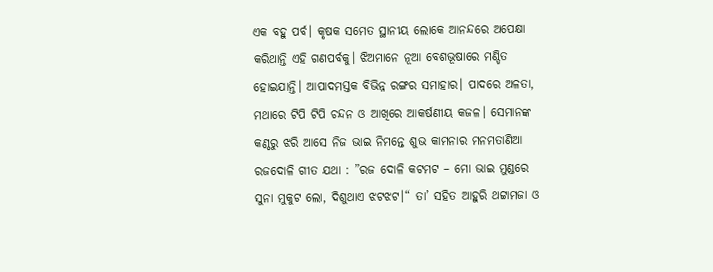ଏକ ବହୁ ପର୍ବ। କୃଷକ ସମେତ ସ୍ଥାନୀୟ ଲୋକେ ଆନନ୍ଦରେ ଅପେକ୍ଷା କରିଥାନ୍ତି ଏହି ଗଣପର୍ବକୁ। ଝିଅମାନେ ନୂଆ ବେଶଭୂଷାରେ ମଣ୍ଡିତ ହୋଇଯାନ୍ତି। ଆପାଦମସ୍ତକ ବିଭିନ୍ନ ରଙ୍ଗର ସମାହାର। ପାଦରେ ଅଳତା, ମଥାରେ ଟିପି ଟିପି ଚନ୍ଦନ ଓ ଆଖିରେ ଆକର୍ଷଣୀୟ କଜଳ। ସେମାନଙ୍କ କଣ୍ଠରୁ ଝରି ଆସେ ନିଜ ଭାଇ ନିମନ୍ତେ ଶୁଭ କାମନାର ମନମତାଣିଆ ରଜଦୋଳି ଗୀତ ଯଥା : ”ରଜ ଦୋଳି କଟମଟ – ମୋ ଭାଇ ମୁଣ୍ଡରେ ସୁନା ମୁକୁଟ ଲୋ, ଦିଶୁଥାଏ ଝଟଝଟ।“ ତା’ ସହିତ ଆହୁରି ଥଟ୍ଟାମଜା ଓ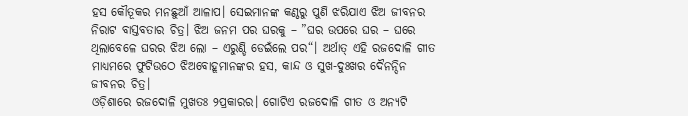ହସ କୌତୂକର ମନଛୁଆଁ ଆଳାପ। ସେଇମାନଙ୍କ କଣ୍ଠରୁ ପୁଣି ଝରିଯାଏ ଝିଅ ଜୀବନର ନିରାଟ ବାସ୍ତବତାର ଚିତ୍ର। ଝିଅ ଜନମ ପର ଘରକୁ – ”ଘର ଉପରେ ଘର – ଘରେ ଥିଲାବେଳେ ଘରର ଝିଅ ଲୋ – ଏରୁଣ୍ଡି ଡେଇଁଲେ ପର“। ଅର୍ଥାତ୍‌ ଏହି ରଜଦୋଳି ଗୀତ ମାଧ୍ୟମରେ ଫୁଟିଉଠେ ଝିଅବୋହୂମାନଙ୍କର ହସ, କାନ୍ଦ ଓ ସୁଖ-ଦୁଃଖର ଦୈନନ୍ଦିନ ଜୀବନର ଚିତ୍ର।
ଓଡ଼ିଶାରେ ରଜଦୋଳି ମୁଖତଃ ୨ପ୍ରକାରର। ଗୋଟିଏ ରଜଦୋଳି ଗୀତ ଓ ଅନ୍ୟଟି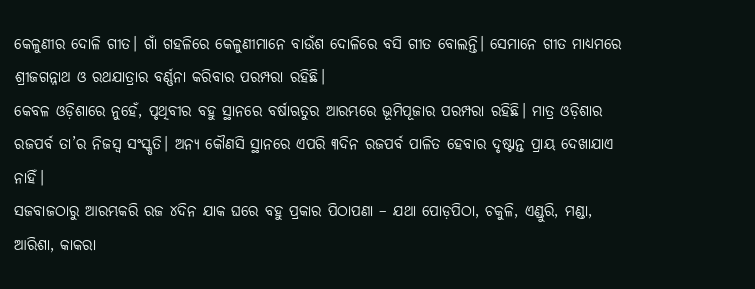କେଳୁଣୀର ଦୋଳି ଗୀତ। ଗାଁ ଗହଳିରେ କେଳୁଣୀମାନେ ବାଉଁଶ ଦୋଳିରେ ବସି ଗୀତ ବୋଲନ୍ତି। ସେମାନେ ଗୀତ ମାଧ୍ୟମରେ ଶ୍ରୀଜଗନ୍ନାଥ ଓ ରଥଯାତ୍ରାର ବର୍ଣ୍ଣନା କରିବାର ପରମ୍ପରା ରହିଛି।
କେବଳ ଓଡ଼ିଶାରେ ନୁହେଁ, ପୃଥିବୀର ବହୁ ସ୍ଥାନରେ ବର୍ଷାଋତୁର ଆରମ୍ଭରେ ଭୂମିପୂଜାର ପରମ୍ପରା ରହିଛି। ମାତ୍ର ଓଡ଼ିଶାର ରଜପର୍ବ ତା’ର ନିଜସ୍ବ ସଂସ୍କୃତି। ଅନ୍ୟ କୌଣସି ସ୍ଥାନରେ ଏପରି ୩ଦିନ ରଜପର୍ବ ପାଳିତ ହେବାର ଦୃଷ୍ଟାନ୍ତ ପ୍ରାୟ ଦେଖାଯାଏ ନାହିଁ।
ସଜବାଜଠାରୁ ଆରମ୍ଭକରି ରଜ ୪ଦିନ ଯାକ ଘରେ ବହୁ ପ୍ରକାର ପିଠାପଣା – ଯଥା ପୋଡ଼ପିଠା, ଚକୁଳି, ଏଣ୍ଡୁରି, ମଣ୍ଡା, ଆରିଶା, କାକରା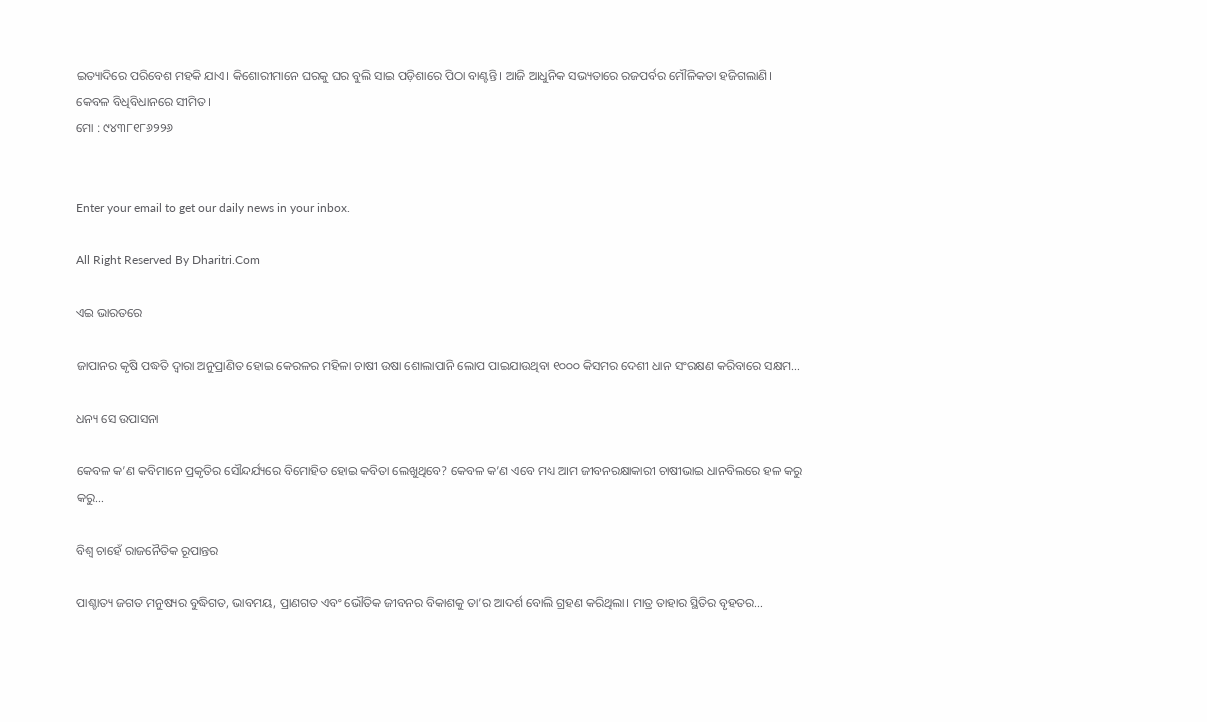ଇତ୍ୟାଦିରେ ପରିବେଶ ମହକି ଯାଏ। କିଶୋରୀମାନେ ଘରକୁ ଘର ବୁଲି ସାଇ ପଡ଼ିଶାରେ ପିଠା ବାଣ୍ଟନ୍ତି। ଆଜି ଆଧୁନିକ ସଭ୍ୟତାରେ ରଜପର୍ବର ମୌଳିକତା ହଜିଗଲାଣି। କେବଳ ବିଧିବିଧାନରେ ସୀମିତ।
ମୋ : ୯୪୩୮୧୮୬୨୨୬


Enter your email to get our daily news in your inbox.

All Right Reserved By Dharitri.Com

ଏଇ ଭାରତରେ

ଜାପାନର କୃଷି ପଦ୍ଧତି ଦ୍ୱାରା ଅନୁପ୍ରାଣିତ ହୋଇ କେରଳର ମହିଳା ଚାଷୀ ଉଷା ଶୋଲାପାନି ଲୋପ ପାଇଯାଉଥିବା ୧୦୦୦ କିସମର ଦେଶୀ ଧାନ ସଂରକ୍ଷଣ କରିବାରେ ସକ୍ଷମ…

ଧନ୍ୟ ସେ ଉପାସନା

କେବଳ କ’ଣ କବିମାନେ ପ୍ରକୃତିର ସୌନ୍ଦର୍ଯ୍ୟରେ ବିମୋହିତ ହୋଇ କବିତା ଲେଖୁଥିବେ? କେବଳ କ’ଣ ଏବେ ମଧ୍ୟ ଆମ ଜୀବନରକ୍ଷାକାରୀ ଚାଷୀଭାଇ ଧାନବିଲରେ ହଳ କରୁ କରୁ…

ବିଶ୍ୱ ଚାହେଁ ରାଜନୈତିକ ରୂପାନ୍ତର

ପାଶ୍ଚାତ୍ୟ ଜଗତ ମନୁଷ୍ୟର ବୁଦ୍ଧିଗତ, ଭାବମୟ, ପ୍ରାଣଗତ ଏବଂ ଭୌତିକ ଜୀବନର ବିକାଶକୁ ତା’ର ଆଦର୍ଶ ବୋଲି ଗ୍ରହଣ କରିଥିଲା। ମାତ୍ର ତାହାର ସ୍ଥିତିର ବୃହତର…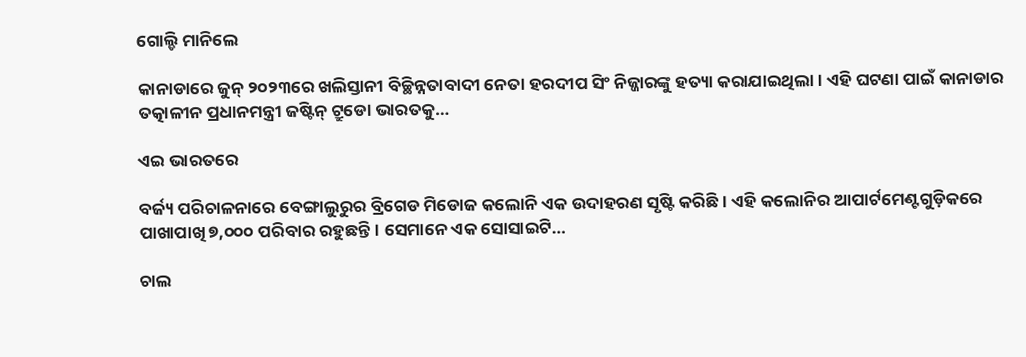ଗୋଲ୍ଡି ମାନିଲେ

କାନାଡାରେ ଜୁନ୍‌ ୨୦୨୩ରେ ଖଲିସ୍ତାନୀ ବିଚ୍ଛିନ୍ନତାବାଦୀ ନେତା ହରଦୀପ ସିଂ ନିଜ୍ଜାରଙ୍କୁ ହତ୍ୟା କରାଯାଇଥିଲା। ଏହି ଘଟଣା ପାଇଁ କାନାଡାର ତତ୍କାଳୀନ ପ୍ରଧାନମନ୍ତ୍ରୀ ଜଷ୍ଟିନ୍‌ ଟ୍ରୁଡୋ ଭାରତକୁ…

ଏଇ ଭାରତରେ

ବର୍ଜ୍ୟ ପରିଚାଳନାରେ ବେଙ୍ଗାଲୁରୁର ବ୍ରିଗେଡ ମିଡୋଜ କଲୋନି ଏକ ଉଦାହରଣ ସୃଷ୍ଟି କରିଛି। ଏହି କଲୋନିର ଆପାର୍ଟମେଣ୍ଟଗୁଡ଼ିକରେ ପାଖାପାଖି ୭,୦୦୦ ପରିବାର ରହୁଛନ୍ତି। ସେମାନେ ଏକ ସୋସାଇଟି…

ଚାଲ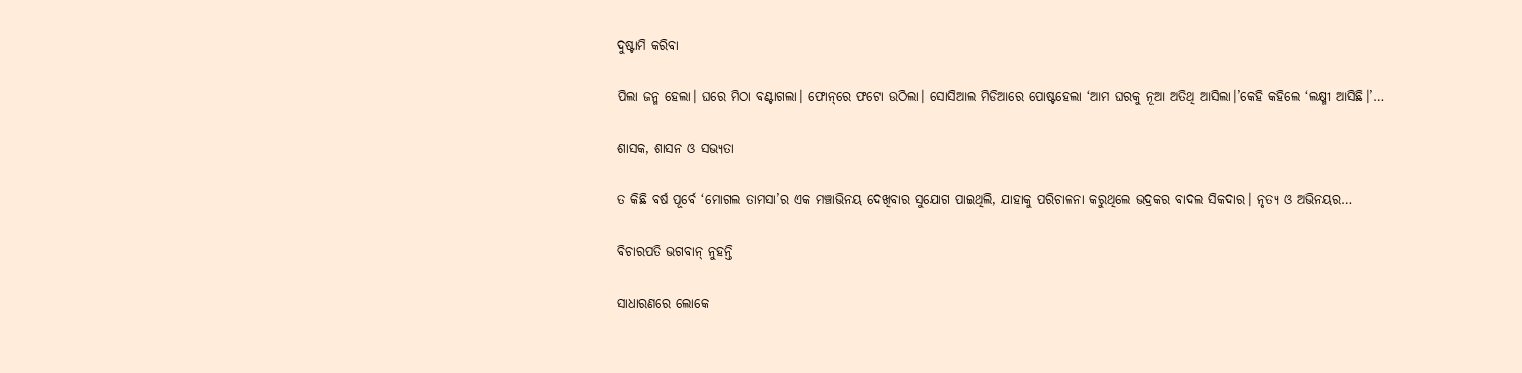ଦୁଷ୍ଟାମି କରିବା

ପିଲା ଜନ୍ମ ହେଲା। ଘରେ ମିଠା ବଣ୍ଟାଗଲା। ଫୋନ୍‌ରେ ଫଟୋ ଉଠିଲା। ସୋସିଆଲ ମିଡିଆରେ ପୋଷ୍ଟହେଲା ‘ଆମ ଘରକୁ ନୂଆ ଅତିଥି ଆସିଲା।’କେହି କହିଲେ ‘ଲକ୍ଷ୍ମୀ ଆସିଛି।’…

ଶାସକ, ଶାସନ ଓ ସଭ୍ୟତା

ତ କିଛି ବର୍ଷ ପୂର୍ବେ ‘ମୋଗଲ ତାମସା’ର ଏକ ମଞ୍ଚାଭିନୟ ଦେଖିବାର ସୁଯୋଗ ପାଇଥିଲି, ଯାହାକୁ ପରିଚାଳନା କରୁଥିଲେ ଭଦ୍ରକର ବାଦଲ ସିକଦାର। ନୃତ୍ୟ ଓ ଅଭିନୟର…

ବିଚାରପତି ଭଗବାନ୍‌ ନୁହନ୍ତି

ସାଧାରଣରେ ଲୋକେ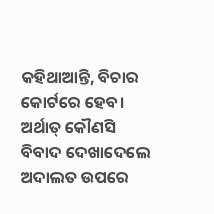କହିଥାଆନ୍ତି, ବିଚାର କୋର୍ଟରେ ହେବ। ଅର୍ଥାତ୍‌ କୌଣସି ବିବାଦ ଦେଖାଦେଲେ ଅଦାଲତ ଉପରେ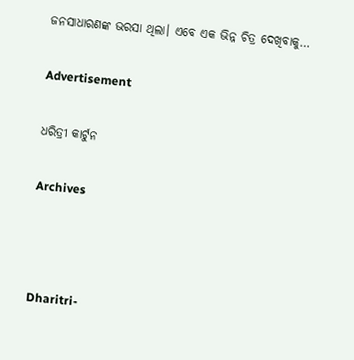ଜନସାଧାରଣଙ୍କ ଭରସା ଥିଲା। ଏବେ ଏକ ଭିନ୍ନ ଚିତ୍ର ଦେଖିବାକୁ…

Advertisement

ଧରିତ୍ରୀ କାର୍ଟୁନ

Archives



Dharitri-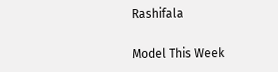Rashifala

Model This Week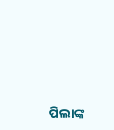ପିଲାଙ୍କ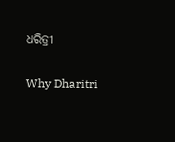ଧରିତ୍ରୀ

Why Dharitri